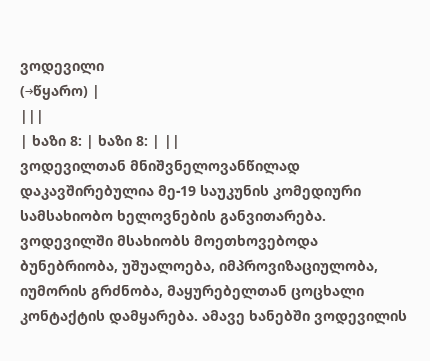ვოდევილი
(→წყარო) |
|||
| ხაზი 8: | ხაზი 8: | ||
ვოდევილთან მნიშვნელოვანწილად დაკავშირებულია მე-19 საუკუნის კომედიური სამსახიობო ხელოვნების განვითარება. ვოდევილში მსახიობს მოეთხოვებოდა ბუნებრიობა, უშუალოება, იმპროვიზაციულობა, იუმორის გრძნობა, მაყურებელთან ცოცხალი კონტაქტის დამყარება. ამავე ხანებში ვოდევილის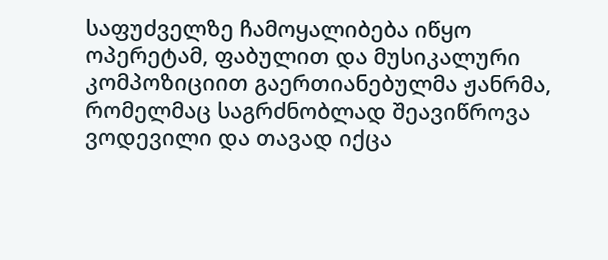საფუძველზე ჩამოყალიბება იწყო ოპერეტამ, ფაბულით და მუსიკალური კომპოზიციით გაერთიანებულმა ჟანრმა, რომელმაც საგრძნობლად შეავიწროვა ვოდევილი და თავად იქცა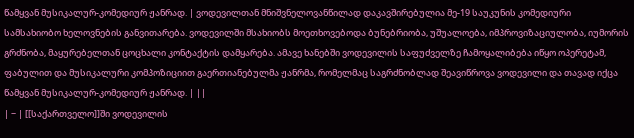წამყვან მუსიკალურ-კომედიურ ჟანრად. | ვოდევილთან მნიშვნელოვანწილად დაკავშირებულია მე-19 საუკუნის კომედიური სამსახიობო ხელოვნების განვითარება. ვოდევილში მსახიობს მოეთხოვებოდა ბუნებრიობა, უშუალოება, იმპროვიზაციულობა, იუმორის გრძნობა, მაყურებელთან ცოცხალი კონტაქტის დამყარება. ამავე ხანებში ვოდევილის საფუძველზე ჩამოყალიბება იწყო ოპერეტამ, ფაბულით და მუსიკალური კომპოზიციით გაერთიანებულმა ჟანრმა, რომელმაც საგრძნობლად შეავიწროვა ვოდევილი და თავად იქცა წამყვან მუსიკალურ-კომედიურ ჟანრად. | ||
| − | [[საქართველო]]ში ვოდევილის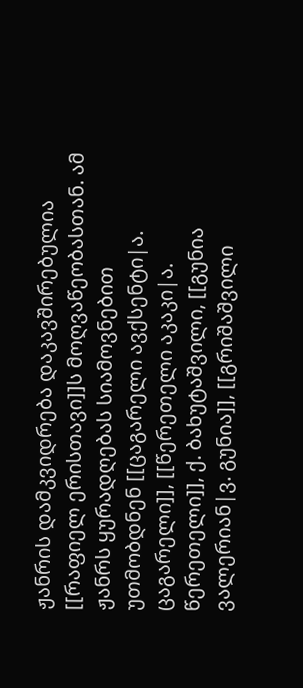ჟანრის დამკვიდრება დაკავშირებულია [[რაფიელ ერისთავი]]ს მოღვაწეობასთან. ამ ჟანრს ყურადღებას სიამოვნებით უთმობდნენ [[ცაგარელი ავქსენტი|ა. ცაგარელი]], [[წერეთელი აკაკი|ა. წერეთელი]], ქ. ბახუტაშვილი, [[გუნია ვალერიან|ვ. გუნია]], [[გრიშაშვილი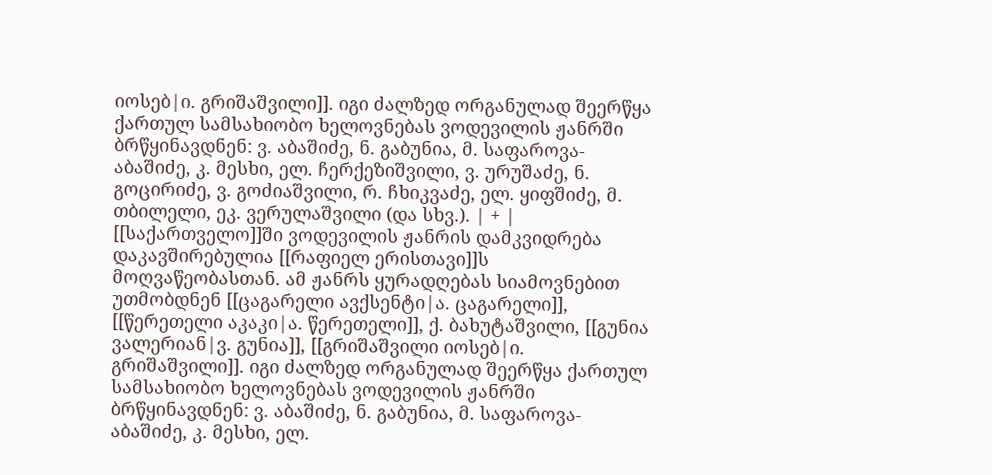იოსებ|ი. გრიშაშვილი]]. იგი ძალზედ ორგანულად შეერწყა ქართულ სამსახიობო ხელოვნებას ვოდევილის ჟანრში ბრწყინავდნენ: ვ. აბაშიძე, ნ. გაბუნია, მ. საფაროვა-აბაშიძე, კ. მესხი, ელ. ჩერქეზიშვილი, ვ. ურუშაძე, ნ. გოცირიძე, ვ. გოძიაშვილი, რ. ჩხიკვაძე, ელ. ყიფშიძე, მ. თბილელი, ეკ. ვერულაშვილი (და სხვ.). | + | [[საქართველო]]ში ვოდევილის ჟანრის დამკვიდრება დაკავშირებულია [[რაფიელ ერისთავი]]ს მოღვაწეობასთან. ამ ჟანრს ყურადღებას სიამოვნებით უთმობდნენ [[ცაგარელი ავქსენტი|ა. ცაგარელი]], [[წერეთელი აკაკი|ა. წერეთელი]], ქ. ბახუტაშვილი, [[გუნია ვალერიან|ვ. გუნია]], [[გრიშაშვილი იოსებ|ი. გრიშაშვილი]]. იგი ძალზედ ორგანულად შეერწყა ქართულ სამსახიობო ხელოვნებას ვოდევილის ჟანრში ბრწყინავდნენ: ვ. აბაშიძე, ნ. გაბუნია, მ. საფაროვა-აბაშიძე, კ. მესხი, ელ.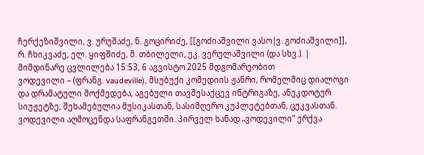ჩერქეზიშვილი, ვ. ურუშაძე, ნ. გოცირიძე, [[გოძიაშვილი ვასო|ვ. გოძიაშვილი]], რ. ჩხიკვაძე, ელ. ყიფშიძე, მ. თბილელი, ეკ. ვერულაშვილი (და სხვ.). |
მიმდინარე ცვლილება 15:53, 6 აგვისტო 2025 მდგომარეობით
ვოდევილი – (ფრანგ. vaudeville), მსუბუქი კომედიის ჟანრი, რომელშიც დიალოგი და დრამატული მოქმედება, აგებული თავშესაქცევ ინტრიგაზე, ანეკდოტურ სიუჟეტზე, შეხამებულია მუსიკასთან, სასიმღერო კუპლეტებთან, ცეკვასთან.
ვოდევილი აღმოცენდა საფრანგეთში. პირველ ხანად „ვოდევილი“ ერქვა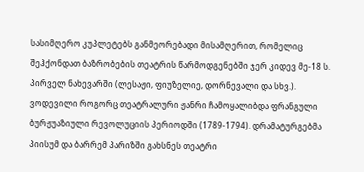სასიმღერო კუპლეტებს განმეორებადი მისამღერით, რომელიც შეჰქონდათ ბაზრობების თეატრის წარმოდგენებში ჯერ კიდევ მე-18 ს. პირველ ნახევარში (ლესაჟი, ფიუზელიე, დორნევალი და სხვ.). ვოდევილი როგორც თეატრალური ჟანრი ჩამოყალიბდა ფრანგული ბურჟუაზიული რევოლუციის პერიოდში (1789-1794). დრამატურგებმა პიისუმ და ბარრემ პარიზში გახსნეს თეატრი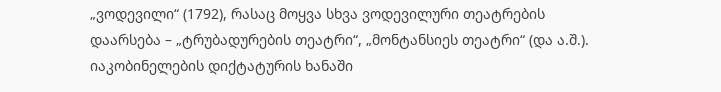„ვოდევილი“ (1792), რასაც მოყვა სხვა ვოდევილური თეატრების დაარსება – „ტრუბადურების თეატრი“, „მონტანსიეს თეატრი“ (და ა.შ.).
იაკობინელების დიქტატურის ხანაში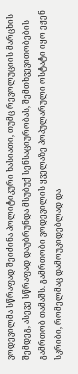ვოდევილმა სწრაფად შეიძინა პოლიტიკური ხასიათი, თუმც რევოლუციის მარცხის შემდეგ, ასევე სწრაფად დაუბრუნდა მსუბუქ სენსაციურობას, შემთხვევითობების გამრთობ თამაშს. გამრთობი ვოდევილის ყველაზე პოპულარული ოსტატი იყო ეჟენ სკრიბი, რომელმაც დამოუკიდებლად და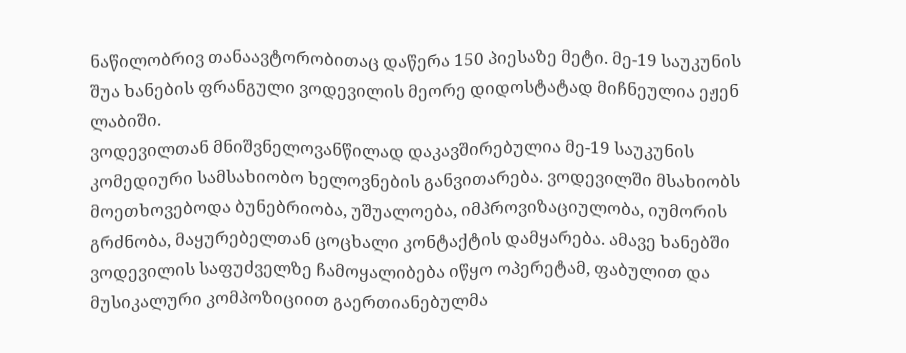ნაწილობრივ თანაავტორობითაც დაწერა 150 პიესაზე მეტი. მე-19 საუკუნის შუა ხანების ფრანგული ვოდევილის მეორე დიდოსტატად მიჩნეულია ეჟენ ლაბიში.
ვოდევილთან მნიშვნელოვანწილად დაკავშირებულია მე-19 საუკუნის კომედიური სამსახიობო ხელოვნების განვითარება. ვოდევილში მსახიობს მოეთხოვებოდა ბუნებრიობა, უშუალოება, იმპროვიზაციულობა, იუმორის გრძნობა, მაყურებელთან ცოცხალი კონტაქტის დამყარება. ამავე ხანებში ვოდევილის საფუძველზე ჩამოყალიბება იწყო ოპერეტამ, ფაბულით და მუსიკალური კომპოზიციით გაერთიანებულმა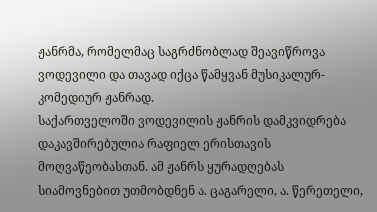ჟანრმა, რომელმაც საგრძნობლად შეავიწროვა ვოდევილი და თავად იქცა წამყვან მუსიკალურ-კომედიურ ჟანრად.
საქართველოში ვოდევილის ჟანრის დამკვიდრება დაკავშირებულია რაფიელ ერისთავის მოღვაწეობასთან. ამ ჟანრს ყურადღებას სიამოვნებით უთმობდნენ ა. ცაგარელი, ა. წერეთელი,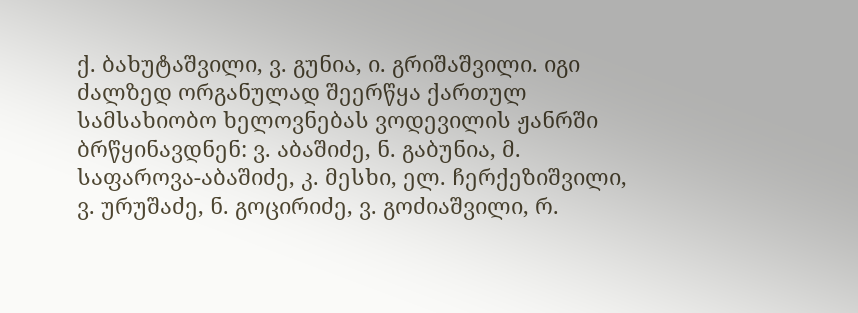ქ. ბახუტაშვილი, ვ. გუნია, ი. გრიშაშვილი. იგი ძალზედ ორგანულად შეერწყა ქართულ სამსახიობო ხელოვნებას ვოდევილის ჟანრში ბრწყინავდნენ: ვ. აბაშიძე, ნ. გაბუნია, მ. საფაროვა-აბაშიძე, კ. მესხი, ელ. ჩერქეზიშვილი, ვ. ურუშაძე, ნ. გოცირიძე, ვ. გოძიაშვილი, რ.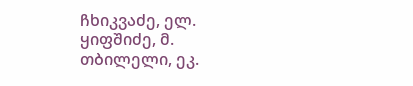ჩხიკვაძე, ელ. ყიფშიძე, მ. თბილელი, ეკ.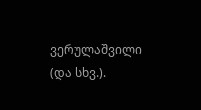ვერულაშვილი (და სხვ.).